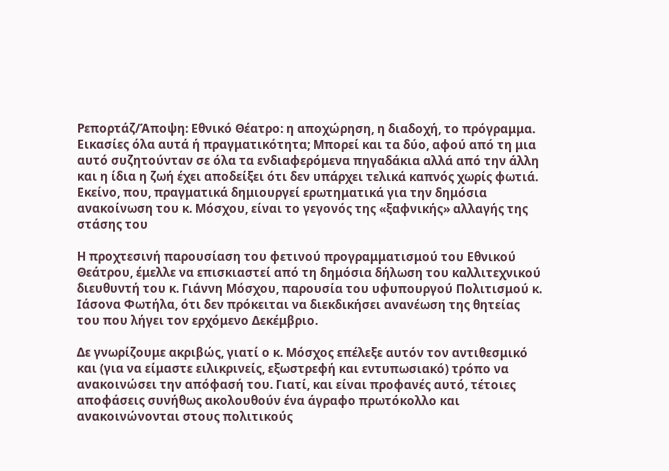Ρεπορτάζ/Άποψη: Εθνικό Θέατρο: η αποχώρηση, η διαδοχή, το πρόγραμμα. Εικασίες όλα αυτά ή πραγματικότητα; Μπορεί και τα δύο, αφού από τη μια αυτό συζητούνταν σε όλα τα ενδιαφερόμενα πηγαδάκια αλλά από την άλλη και η ίδια η ζωή έχει αποδείξει ότι δεν υπάρχει τελικά καπνός χωρίς φωτιά. Εκείνο, που, πραγματικά δημιουργεί ερωτηματικά για την δημόσια ανακοίνωση του κ. Μόσχου, είναι το γεγονός της «ξαφνικής» αλλαγής της στάσης του

Η προχτεσινή παρουσίαση του φετινού προγραμματισμού του Εθνικού Θεάτρου, έμελλε να επισκιαστεί από τη δημόσια δήλωση του καλλιτεχνικού διευθυντή του κ. Γιάννη Μόσχου, παρουσία του υφυπουργού Πολιτισμού κ. Ιάσονα Φωτήλα, ότι δεν πρόκειται να διεκδικήσει ανανέωση της θητείας του που λήγει τον ερχόμενο Δεκέμβριο.

Δε γνωρίζουμε ακριβώς, γιατί ο κ. Μόσχος επέλεξε αυτόν τον αντιθεσμικό και (για να είμαστε ειλικρινείς, εξωστρεφή και εντυπωσιακό) τρόπο να ανακοινώσει την απόφασή του. Γιατί, και είναι προφανές αυτό, τέτοιες αποφάσεις συνήθως ακολουθούν ένα άγραφο πρωτόκολλο και ανακοινώνονται στους πολιτικούς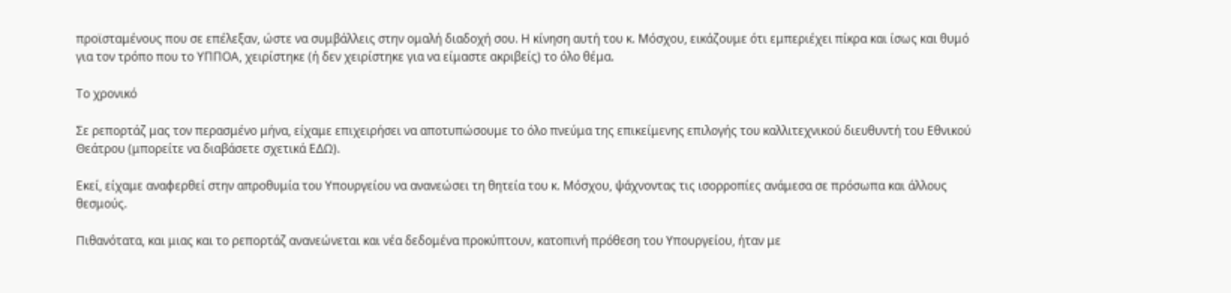προϊσταμένους που σε επέλεξαν, ώστε να συμβάλλεις στην ομαλή διαδοχή σου. Η κίνηση αυτή του κ. Μόσχου, εικάζουμε ότι εμπεριέχει πίκρα και ίσως και θυμό για τον τρόπο που το ΥΠΠΟΑ, χειρίστηκε (ή δεν χειρίστηκε για να είμαστε ακριβείς) το όλο θέμα.

Το χρονικό

Σε ρεπορτάζ μας τον περασμένο μήνα, είχαμε επιχειρήσει να αποτυπώσουμε το όλο πνεύμα της επικείμενης επιλογής του καλλιτεχνικού διευθυντή του Εθνικού Θεάτρου (μπορείτε να διαβάσετε σχετικά ΕΔΩ).

Εκεί, είχαμε αναφερθεί στην απροθυμία του Υπουργείου να ανανεώσει τη θητεία του κ. Μόσχου, ψάχνοντας τις ισορροπίες ανάμεσα σε πρόσωπα και άλλους θεσμούς.

Πιθανότατα, και μιας και το ρεπορτάζ ανανεώνεται και νέα δεδομένα προκύπτουν, κατοπινή πρόθεση του Υπουργείου, ήταν με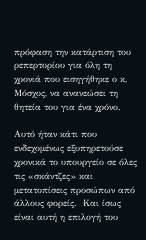πρόφαση την κατάρτιση του ρεπερτορίου για όλη τη χρονιά που εισηγήθηκε ο κ, Μόσχος, να ανανεώσει τη θητεία του για ένα χρόνο.

Αυτό ήταν κάτι που ενδεχομένως εξυπηρετούσε χρονικά το υπουργείο σε όλες τις «σκάντζες» και μετατοπίσεις προσώπων από άλλους φορείς.  Και ίσως είναι αυτή η επιλογή του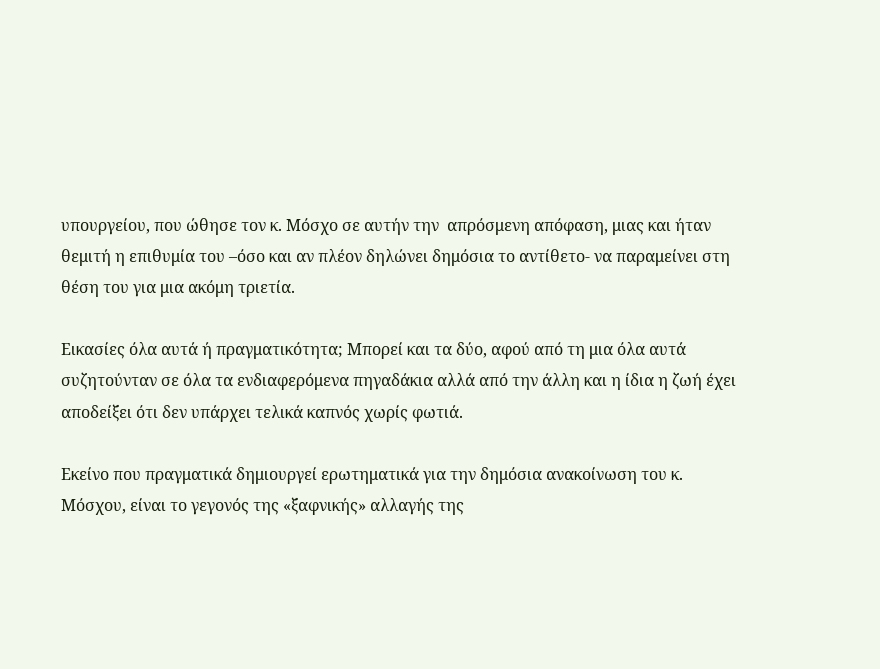υπουργείου, που ώθησε τον κ. Μόσχο σε αυτήν την  απρόσμενη απόφαση, μιας και ήταν θεμιτή η επιθυμία του –όσο και αν πλέον δηλώνει δημόσια το αντίθετο- να παραμείνει στη θέση του για μια ακόμη τριετία.

Εικασίες όλα αυτά ή πραγματικότητα; Μπορεί και τα δύο, αφού από τη μια όλα αυτά συζητούνταν σε όλα τα ενδιαφερόμενα πηγαδάκια αλλά από την άλλη και η ίδια η ζωή έχει αποδείξει ότι δεν υπάρχει τελικά καπνός χωρίς φωτιά.

Εκείνο που πραγματικά δημιουργεί ερωτηματικά για την δημόσια ανακοίνωση του κ. Μόσχου, είναι το γεγονός της «ξαφνικής» αλλαγής της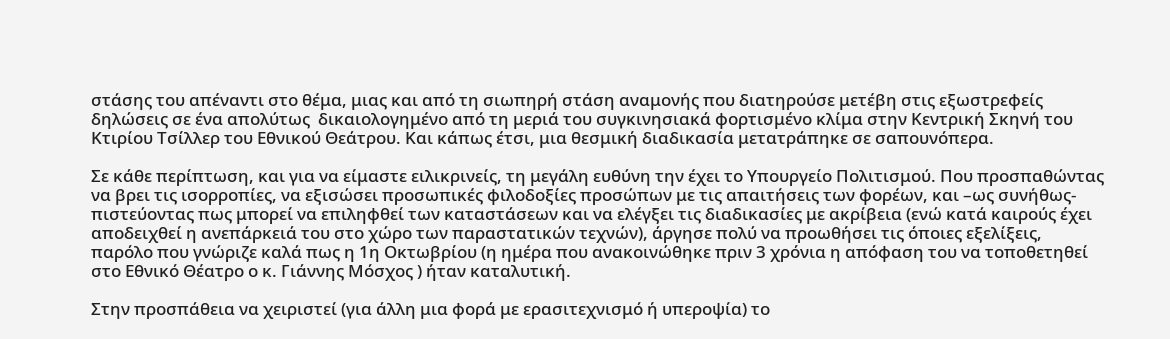στάσης του απέναντι στο θέμα, μιας και από τη σιωπηρή στάση αναμονής που διατηρούσε μετέβη στις εξωστρεφείς δηλώσεις σε ένα απολύτως  δικαιολογημένο από τη μεριά του συγκινησιακά φορτισμένο κλίμα στην Κεντρική Σκηνή του Κτιρίου Τσίλλερ του Εθνικού Θεάτρου. Και κάπως έτσι, μια θεσμική διαδικασία μετατράπηκε σε σαπουνόπερα.

Σε κάθε περίπτωση, και για να είμαστε ειλικρινείς, τη μεγάλη ευθύνη την έχει το Υπουργείο Πολιτισμού. Που προσπαθώντας να βρει τις ισορροπίες, να εξισώσει προσωπικές φιλοδοξίες προσώπων με τις απαιτήσεις των φορέων, και –ως συνήθως- πιστεύοντας πως μπορεί να επιληφθεί των καταστάσεων και να ελέγξει τις διαδικασίες με ακρίβεια (ενώ κατά καιρούς έχει αποδειχθεί η ανεπάρκειά του στο χώρο των παραστατικών τεχνών), άργησε πολύ να προωθήσει τις όποιες εξελίξεις, παρόλο που γνώριζε καλά πως η 1η Οκτωβρίου (η ημέρα που ανακοινώθηκε πριν 3 χρόνια η απόφαση του να τοποθετηθεί στο Εθνικό Θέατρο ο κ. Γιάννης Μόσχος ) ήταν καταλυτική.

Στην προσπάθεια να χειριστεί (για άλλη μια φορά με ερασιτεχνισμό ή υπεροψία) το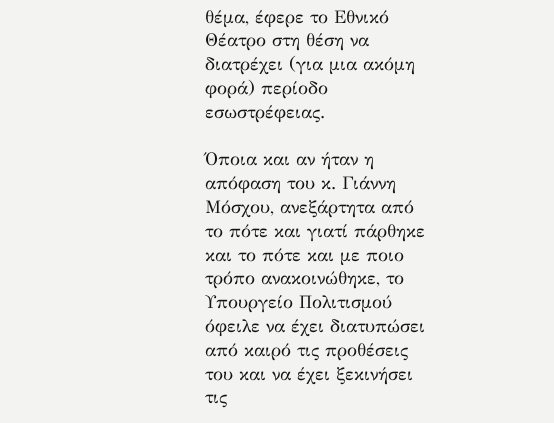θέμα, έφερε το Εθνικό Θέατρο στη θέση να διατρέχει (για μια ακόμη φορά) περίοδο εσωστρέφειας.

Όποια και αν ήταν η απόφαση του κ. Γιάννη Μόσχου, ανεξάρτητα από το πότε και γιατί πάρθηκε και το πότε και με ποιο τρόπο ανακοινώθηκε, το Υπουργείο Πολιτισμού όφειλε να έχει διατυπώσει από καιρό τις προθέσεις του και να έχει ξεκινήσει τις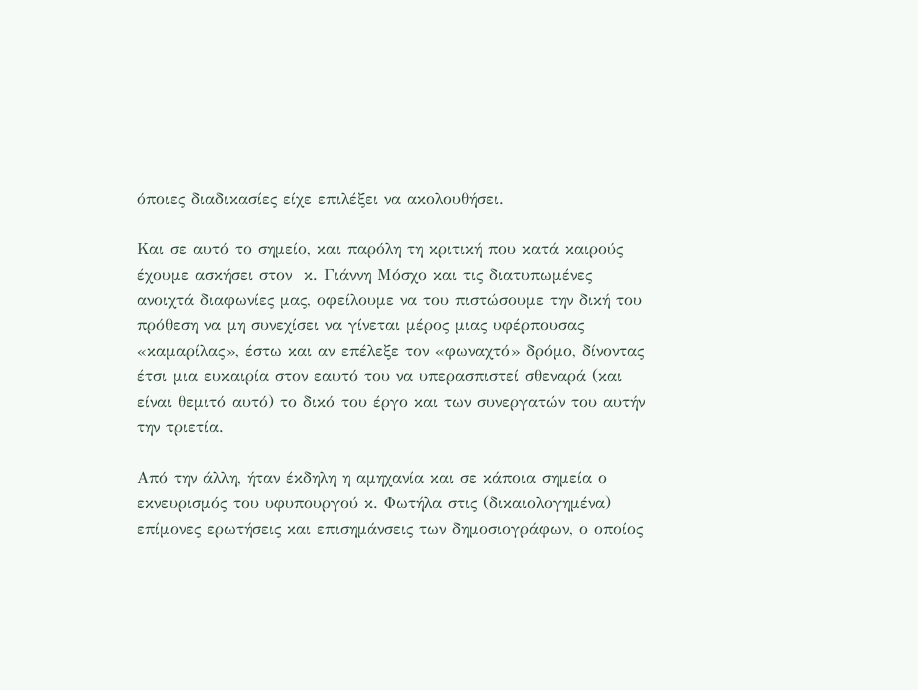όποιες διαδικασίες είχε επιλέξει να ακολουθήσει.

Και σε αυτό το σημείο, και παρόλη τη κριτική που κατά καιρούς έχουμε ασκήσει στον  κ. Γιάννη Μόσχο και τις διατυπωμένες ανοιχτά διαφωνίες μας, οφείλουμε να του πιστώσουμε την δική του πρόθεση να μη συνεχίσει να γίνεται μέρος μιας υφέρπουσας «καμαρίλας», έστω και αν επέλεξε τον «φωναχτό» δρόμο, δίνοντας έτσι μια ευκαιρία στον εαυτό του να υπερασπιστεί σθεναρά (και είναι θεμιτό αυτό) το δικό του έργο και των συνεργατών του αυτήν την τριετία.

Από την άλλη, ήταν έκδηλη η αμηχανία και σε κάποια σημεία ο εκνευρισμός του υφυπουργού κ. Φωτήλα στις (δικαιολογημένα) επίμονες ερωτήσεις και επισημάνσεις των δημοσιογράφων, ο οποίος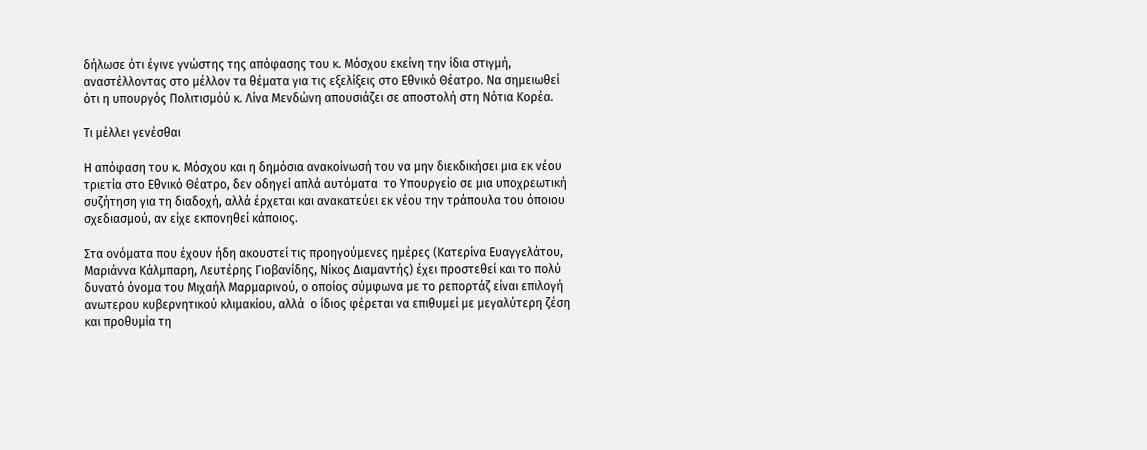δήλωσε ότι έγινε γνώστης της απόφασης του κ. Μόσχου εκείνη την ίδια στιγμή, αναστέλλοντας στο μέλλον τα θέματα για τις εξελίξεις στο Εθνικό Θέατρο. Να σημειωθεί ότι η υπουργός Πολιτισμόύ κ. Λίνα Μενδώνη απουσιάζει σε αποστολή στη Νότια Κορέα.

Τι μέλλει γενέσθαι

Η απόφαση του κ. Μόσχου και η δημόσια ανακοίνωσή του να μην διεκδικήσει μια εκ νέου τριετία στο Εθνικό Θέατρο, δεν οδηγεί απλά αυτόματα  το Υπουργείο σε μια υποχρεωτική συζήτηση για τη διαδοχή, αλλά έρχεται και ανακατεύει εκ νέου την τράπουλα του όποιου σχεδιασμού, αν είχε εκπονηθεί κάποιος.

Στα ονόματα που έχουν ήδη ακουστεί τις προηγούμενες ημέρες (Κατερίνα Ευαγγελάτου, Μαριάννα Κάλμπαρη, Λευτέρης Γιοβανίδης, Νίκος Διαμαντής) έχει προστεθεί και το πολύ δυνατό όνομα του Μιχαήλ Μαρμαρινού, ο οποίος σύμφωνα με το ρεπορτάζ είναι επιλογή ανωτερου κυβερνητικού κλιμακίου, αλλά  ο ίδιος φέρεται να επιθυμεί με μεγαλύτερη ζέση και προθυμία τη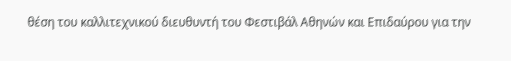θέση του καλλιτεχνικού διευθυντή του Φεστιβάλ Αθηνών και Επιδαύρου για την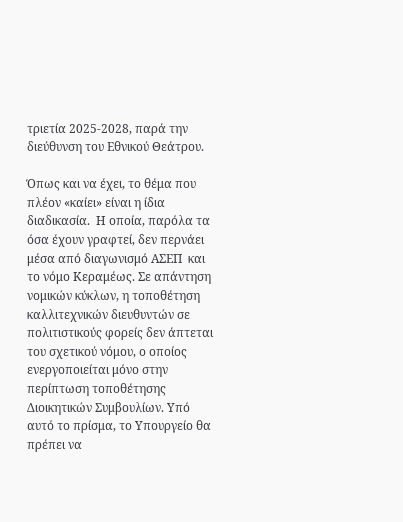τριετία 2025-2028, παρά την διεύθυνση του Εθνικού Θεάτρου.

Όπως και να έχει, το θέμα που πλέον «καίει» είναι η ίδια διαδικασία.  Η οποία, παρόλα τα όσα έχουν γραφτεί, δεν περνάει μέσα από διαγωνισμό ΑΣΕΠ  και το νόμο Κεραμέως. Σε απάντηση  νομικών κύκλων, η τοποθέτηση καλλιτεχνικών διευθυντών σε πολιτιστικούς φορείς δεν άπτεται του σχετικού νόμου, ο οποίος ενεργοποιείται μόνο στην περίπτωση τοποθέτησης Διοικητικών Συμβουλίων. Υπό αυτό το πρίσμα, το Υπουργείο θα πρέπει να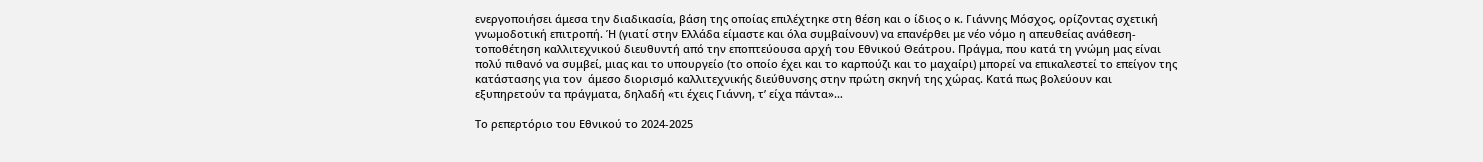ενεργοποιήσει άμεσα την διαδικασία, βάση της οποίας επιλέχτηκε στη θέση και ο ίδιος ο κ. Γιάννης Μόσχος, ορίζοντας σχετική γνωμοδοτική επιτροπή. Ή (γιατί στην Ελλάδα είμαστε και όλα συμβαίνουν) να επανέρθει με νέο νόμο η απευθείας ανάθεση-τοποθέτηση καλλιτεχνικού διευθυντή από την εποπτεύουσα αρχή του Εθνικού Θεάτρου. Πράγμα, που κατά τη γνώμη μας είναι πολύ πιθανό να συμβεί, μιας και το υπουργείο (το οποίο έχει και το καρπούζι και το μαχαίρι) μπορεί να επικαλεστεί το επείγον της κατάστασης για τον  άμεσο διορισμό καλλιτεχνικής διεύθυνσης στην πρώτη σκηνή της χώρας. Κατά πως βολεύουν και εξυπηρετούν τα πράγματα, δηλαδή «τι έχεις Γιάννη, τ’ είχα πάντα»…

Το ρεπερτόριο του Εθνικού το 2024-2025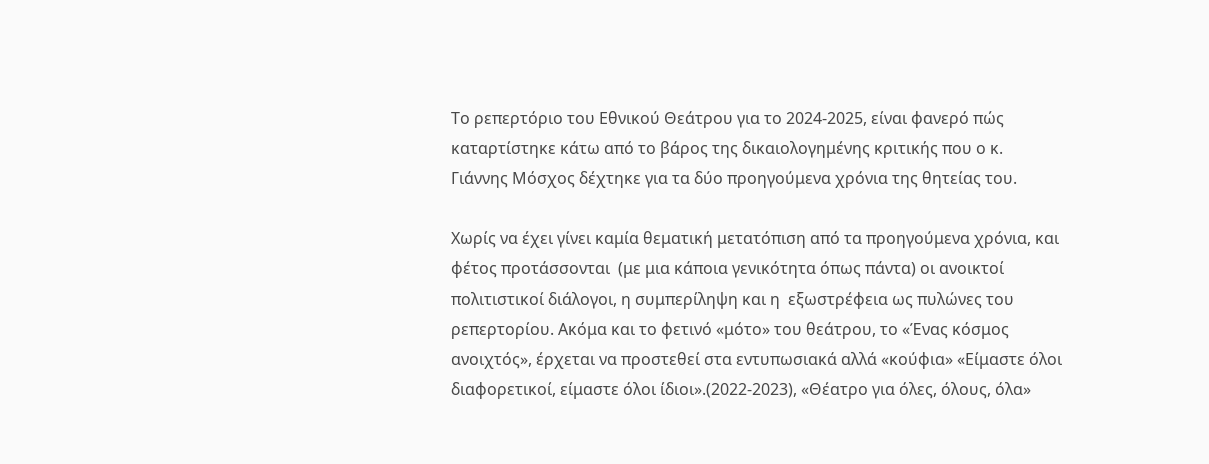Το ρεπερτόριο του Εθνικού Θεάτρου για το 2024-2025, είναι φανερό πώς καταρτίστηκε κάτω από το βάρος της δικαιολογημένης κριτικής που ο κ. Γιάννης Μόσχος δέχτηκε για τα δύο προηγούμενα χρόνια της θητείας του.

Χωρίς να έχει γίνει καμία θεματική μετατόπιση από τα προηγούμενα χρόνια, και φέτος προτάσσονται  (με μια κάποια γενικότητα όπως πάντα) οι ανοικτοί πολιτιστικοί διάλογοι, η συμπερίληψη και η  εξωστρέφεια ως πυλώνες του ρεπερτορίου. Ακόμα και το φετινό «μότο» του θεάτρου, το «Ένας κόσμος ανοιχτός», έρχεται να προστεθεί στα εντυπωσιακά αλλά «κούφια» «Είμαστε όλοι διαφορετικοί, είμαστε όλοι ίδιοι».(2022-2023), «Θέατρο για όλες, όλους, όλα»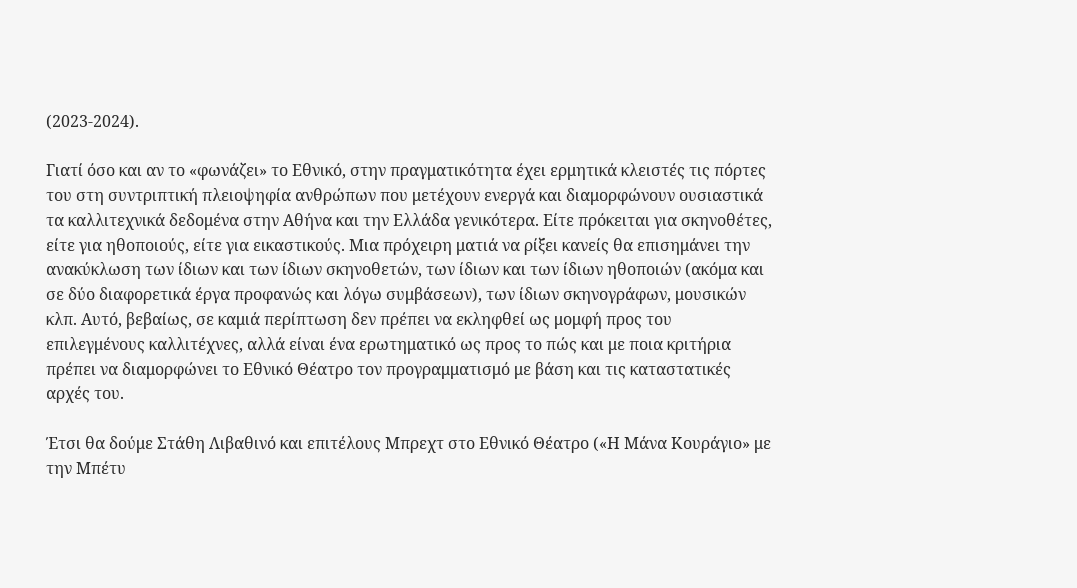(2023-2024).

Γιατί όσο και αν το «φωνάζει» το Εθνικό, στην πραγματικότητα έχει ερμητικά κλειστές τις πόρτες του στη συντριπτική πλειοψηφία ανθρώπων που μετέχουν ενεργά και διαμορφώνουν ουσιαστικά τα καλλιτεχνικά δεδομένα στην Αθήνα και την Ελλάδα γενικότερα. Είτε πρόκειται για σκηνοθέτες, είτε για ηθοποιούς, είτε για εικαστικούς. Μια πρόχειρη ματιά να ρίξει κανείς θα επισημάνει την ανακύκλωση των ίδιων και των ίδιων σκηνοθετών, των ίδιων και των ίδιων ηθοποιών (ακόμα και σε δύο διαφορετικά έργα προφανώς και λόγω συμβάσεων), των ίδιων σκηνογράφων, μουσικών κλπ. Αυτό, βεβαίως, σε καμιά περίπτωση δεν πρέπει να εκληφθεί ως μομφή προς του επιλεγμένους καλλιτέχνες, αλλά είναι ένα ερωτηματικό ως προς το πώς και με ποια κριτήρια πρέπει να διαμορφώνει το Εθνικό Θέατρο τον προγραμματισμό με βάση και τις καταστατικές αρχές του.

Έτσι θα δούμε Στάθη Λιβαθινό και επιτέλους Μπρεχτ στο Εθνικό Θέατρο («Η Μάνα Κουράγιο» με την Μπέτυ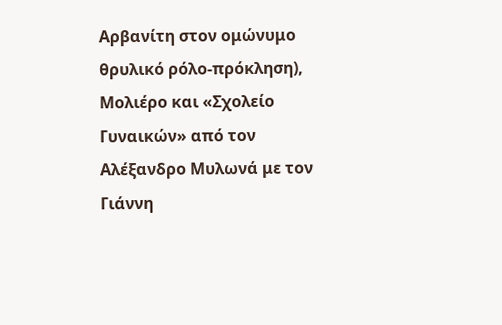Αρβανίτη στον ομώνυμο θρυλικό ρόλο-πρόκληση), Μολιέρο και «Σχολείο Γυναικών» από τον Αλέξανδρο Μυλωνά με τον Γιάννη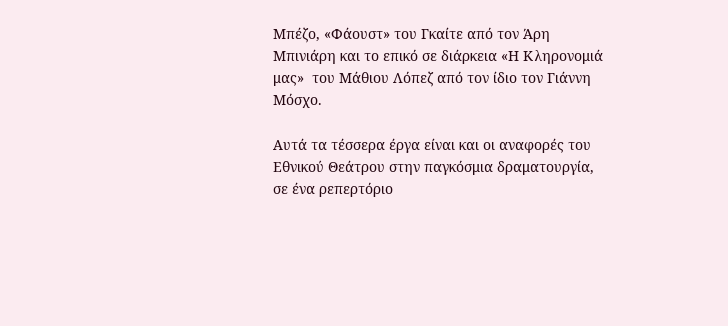Μπέζο, «Φάουστ» του Γκαίτε από τον Άρη Μπινιάρη και το επικό σε διάρκεια «Η Κληρονομιά μας»  του Μάθιου Λόπεζ από τον ίδιο τον Γιάννη Μόσχο.

Αυτά τα τέσσερα έργα είναι και οι αναφορές του Εθνικού Θεάτρου στην παγκόσμια δραματουργία, σε ένα ρεπερτόριο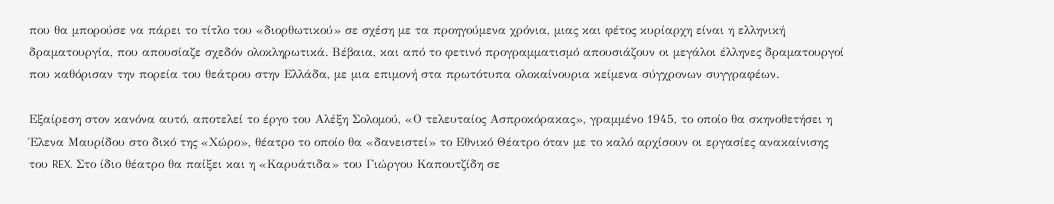που θα μπορούσε να πάρει το τίτλο του «διορθωτικού» σε σχέση με τα προηγούμενα χρόνια, μιας και φέτος κυρίαρχη είναι η ελληνική δραματουργία, που απουσίαζε σχεδόν ολοκληρωτικά. Βέβαια, και από το φετινό προγραμματισμό απουσιάζουν οι μεγάλοι έλληνες δραματουργοί που καθόρισαν την πορεία του θεάτρου στην Ελλάδα, με μια επιμονή στα πρωτότυπα ολοκαίνουρια κείμενα σύγχρονων συγγραφέων.

Εξαίρεση στον κανόνα αυτό, αποτελεί το έργο του Αλέξη Σολομού, «Ο τελευταίος Ασπροκόρακας», γραμμένο 1945, το οποίο θα σκηνοθετήσει η Έλενα Μαυρίδου στο δικό της «Χώρο», θέατρο το οποίο θα «δανειστεί» το Εθνικό Θέατρο όταν με το καλό αρχίσουν οι εργασίες ανακαίνισης του REX. Στο ίδιο θέατρο θα παίξει και η «Καρυάτιδα» του Γιώργου Καπουτζίδη σε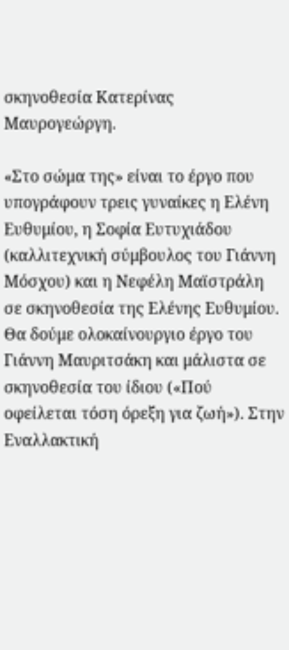σκηνοθεσία Κατερίνας Μαυρογεώργη.

«Στο σώμα της» είναι το έργο που υπογράφουν τρεις γυναίκες η Ελένη Ευθυμίου, η Σοφία Ευτυχιάδου (καλλιτεχνική σύμβουλος του Γιάννη Μόσχου) και η Νεφέλη Μαϊστράλη σε σκηνοθεσία της Ελένης Ευθυμίου. Θα δούμε ολοκαίνουργιο έργο του Γιάννη Μαυριτσάκη και μάλιστα σε σκηνοθεσία του ίδιου («Πού οφείλεται τόση όρεξη για ζωή»). Στην Εναλλακτική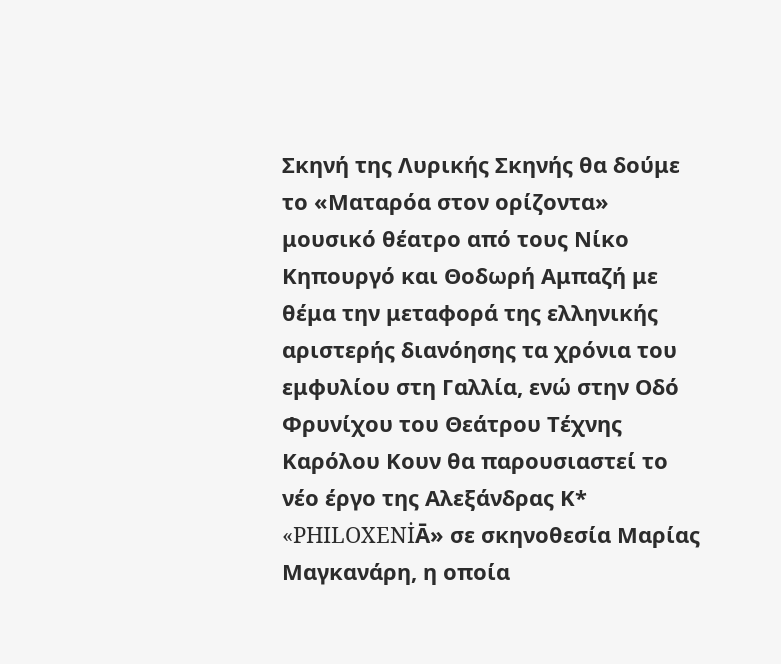Σκηνή της Λυρικής Σκηνής θα δούμε το «Ματαρόα στον ορίζοντα» μουσικό θέατρο από τους Νίκο Κηπουργό και Θοδωρή Αμπαζή με θέμα την μεταφορά της ελληνικής αριστερής διανόησης τα χρόνια του εμφυλίου στη Γαλλία, ενώ στην Οδό Φρυνίχου του Θεάτρου Τέχνης Καρόλου Κουν θα παρουσιαστεί το νέο έργο της Αλεξάνδρας Κ* «PHILOXENİᾹ» σε σκηνοθεσία Μαρίας Μαγκανάρη, η οποία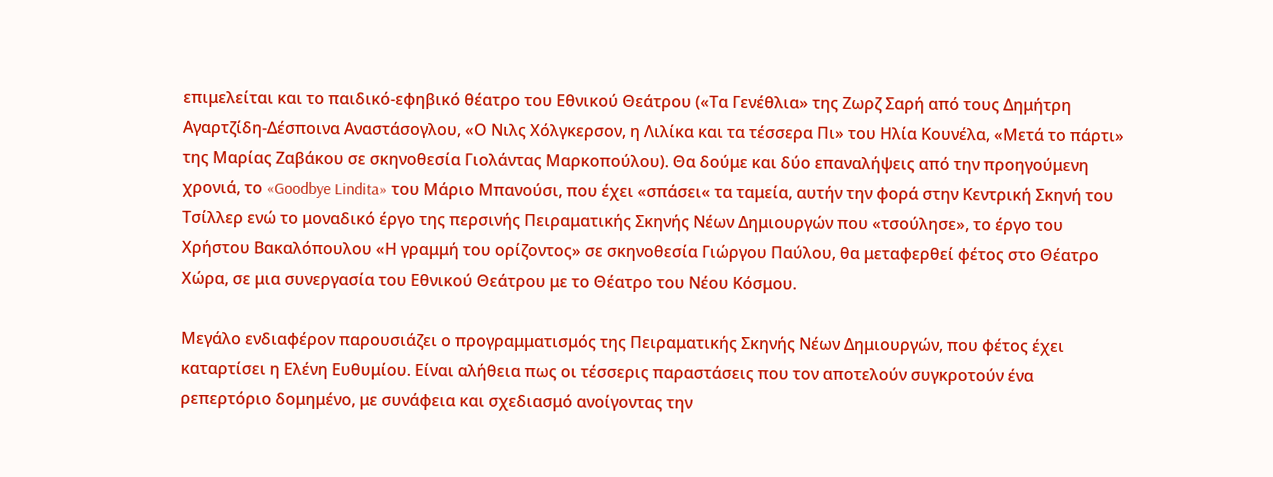επιμελείται και το παιδικό-εφηβικό θέατρο του Εθνικού Θεάτρου («Τα Γενέθλια» της Ζωρζ Σαρή από τους Δημήτρη Αγαρτζίδη-Δέσποινα Αναστάσογλου, «Ο Νιλς Χόλγκερσον, η Λιλίκα και τα τέσσερα Πι» του Ηλία Κουνέλα, «Μετά το πάρτι» της Μαρίας Ζαβάκου σε σκηνοθεσία Γιολάντας Μαρκοπούλου). Θα δούμε και δύο επαναλήψεις από την προηγούμενη χρονιά, το «Goodbye Lindita» του Μάριο Μπανούσι, που έχει «σπάσει« τα ταμεία, αυτήν την φορά στην Κεντρική Σκηνή του Τσίλλερ ενώ το μοναδικό έργο της περσινής Πειραματικής Σκηνής Νέων Δημιουργών που «τσούλησε», το έργο του Χρήστου Βακαλόπουλου «Η γραμμή του ορίζοντος» σε σκηνοθεσία Γιώργου Παύλου, θα μεταφερθεί φέτος στο Θέατρο Χώρα, σε μια συνεργασία του Εθνικού Θεάτρου με το Θέατρο του Νέου Κόσμου.

Μεγάλο ενδιαφέρον παρουσιάζει ο προγραμματισμός της Πειραματικής Σκηνής Νέων Δημιουργών, που φέτος έχει καταρτίσει η Ελένη Ευθυμίου. Είναι αλήθεια πως οι τέσσερις παραστάσεις που τον αποτελούν συγκροτούν ένα ρεπερτόριο δομημένο, με συνάφεια και σχεδιασμό ανοίγοντας την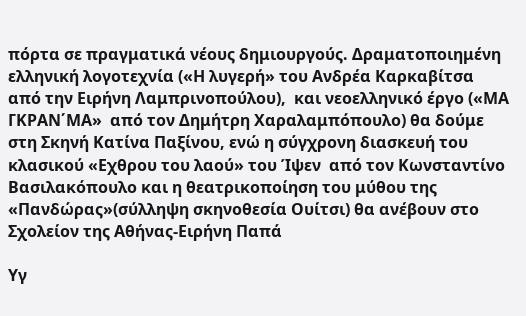πόρτα σε πραγματικά νέους δημιουργούς. Δραματοποιημένη ελληνική λογοτεχνία («Η λυγερή» του Ανδρέα Καρκαβίτσα  από την Ειρήνη Λαμπρινοπούλου),  και νεοελληνικό έργο («ΜΑ ΓΚΡΑΝ΄ΜΑ»  από τον Δημήτρη Χαραλαμπόπουλο) θα δούμε στη Σκηνή Κατίνα Παξίνου, ενώ η σύγχρονη διασκευή του κλασικού «Εχθρου του λαού» του Ίψεν  από τον Κωνσταντίνο Βασιλακόπουλο και η θεατρικοποίηση του μύθου της «Πανδώρας»(σύλληψη σκηνοθεσία Ουίτσι) θα ανέβουν στο Σχολείον της Αθήνας-Ειρήνη Παπά

Υγ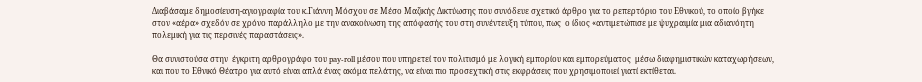Διαβάσαμε δημοσίευση-αγιογραφία του κ.Γιάννη Μόσχου σε Μέσο Μαζικής Δικτύωσης που συνόδευε σχετικό άρθρο για το ρεπερτόριο του Εθνικού, το οποίο βγήκε στον «αέρα» σχεδόν σε χρόνο παράλληλο με την ανακοίνωση της απόφασής του στη συνέντευξη τύπου, πως  ο ίδιος «αντιμετώπισε με ψυχραιμία μια αδιανόητη πολεμική για τις περσινές παραστάσεις».

Θα συνιστούσα στην  έγκριτη αρθρογράφο του pay-roll μέσου που υπηρετεί τον πολιτισμό με λογική εμπορίου και εμπορεύματος  μέσω διαφημιστικών καταχωρήσεων, και που το Εθνικό Θέατρο για αυτό είναι απλά ένας ακόμα πελάτης, να είναι πιο προσεχτική στις εκφράσεις που χρησιμοποιεί γιατί εκτίθεται.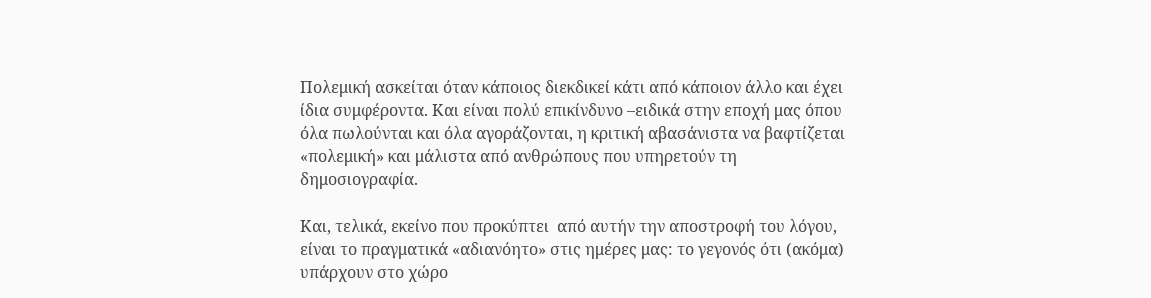Πολεμική ασκείται όταν κάποιος διεκδικεί κάτι από κάποιον άλλο και έχει ίδια συμφέροντα. Και είναι πολύ επικίνδυνο –ειδικά στην εποχή μας όπου όλα πωλούνται και όλα αγοράζονται, η κριτική αβασάνιστα να βαφτίζεται «πολεμική» και μάλιστα από ανθρώπους που υπηρετούν τη δημοσιογραφία.

Και, τελικά, εκείνο που προκύπτει  από αυτήν την αποστροφή του λόγου, είναι το πραγματικά «αδιανόητο» στις ημέρες μας: το γεγονός ότι (ακόμα) υπάρχουν στο χώρο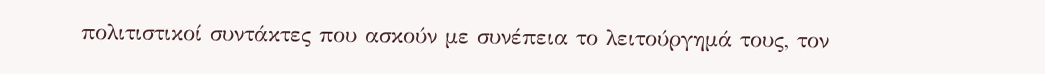πολιτιστικοί συντάκτες που ασκούν με συνέπεια το λειτούργημά τους, τον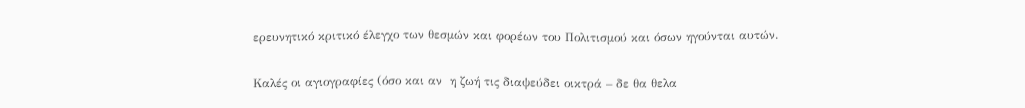ερευνητικό κριτικό έλεγχο των θεσμών και φορέων του Πολιτισμού και όσων ηγούνται αυτών.

Καλές οι αγιογραφίες (όσο και αν  η ζωή τις διαψεύδει οικτρά – δε θα θελα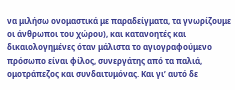να μιλήσω ονομαστικά με παραδείγματα, τα γνωρίζουμε οι άνθρωποι του χώρου), και κατανοητές και δικαιολογημένες όταν μάλιστα το αγιογραφούμενο πρόσωπο είναι φίλος, συνεργάτης από τα παλιά, ομοτράπεζος και συνδαιτυμόνας. Και γι’ αυτό δε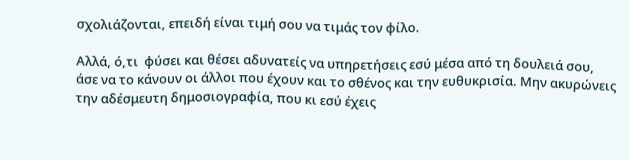σχολιάζονται, επειδή είναι τιμή σου να τιμάς τον φίλο.

Αλλά, ό,τι  φύσει και θέσει αδυνατείς να υπηρετήσεις εσύ μέσα από τη δουλειά σου, άσε να το κάνουν οι άλλοι που έχουν και το σθένος και την ευθυκρισία. Μην ακυρώνεις την αδέσμευτη δημοσιογραφία, που κι εσύ έχεις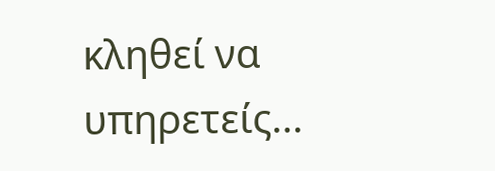κληθεί να υπηρετείς…